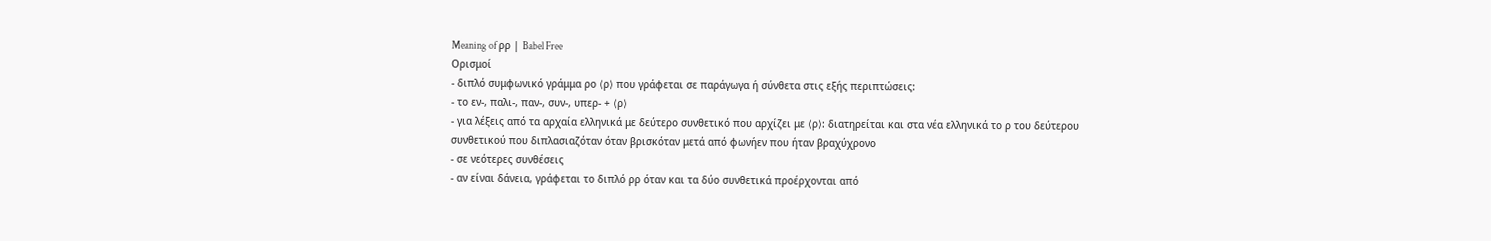Meaning of ρρ | Babel Free
Ορισμοί
- διπλό συμφωνικό γράμμα ρο ⟨ρ⟩ που γράφεται σε παράγωγα ή σύνθετα στις εξής περιπτώσεις:
- το εν-, παλι-, παν-, συν-, υπερ- + ⟨ρ⟩
- για λέξεις από τα αρχαία ελληνικά με δεύτερο συνθετικό που αρχίζει με ⟨ρ⟩: διατηρείται και στα νέα ελληνικά το ρ του δεύτερου συνθετικού που διπλασιαζόταν όταν βρισκόταν μετά από φωνήεν που ήταν βραχύχρονο
- σε νεότερες συνθέσεις
- αν είναι δάνεια, γράφεται το διπλό ρρ όταν και τα δύο συνθετικά προέρχονται από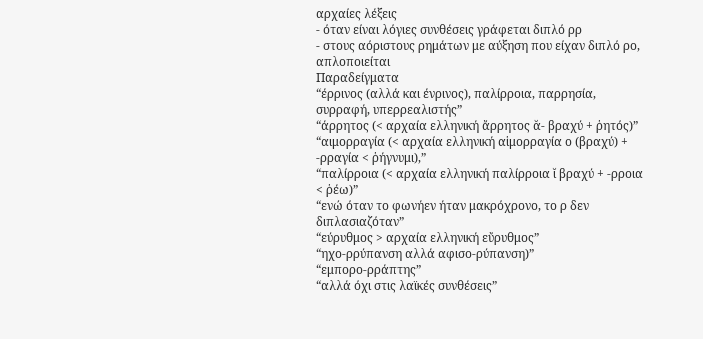αρχαίες λέξεις
- όταν είναι λόγιες συνθέσεις γράφεται διπλό ρρ
- στους αόριστους ρημάτων με αύξηση που είχαν διπλό ρο, απλοποιείται
Παραδείγματα
“έρρινος (αλλά και ένρινος), παλίρροια, παρρησία, συρραφή, υπερρεαλιστής”
“άρρητος (< αρχαία ελληνική ἄρρητος ᾰ- βραχύ + ῥητός)”
“αιμορραγία (< αρχαία ελληνική αἱμορραγία ο (βραχύ) + -ρραγία < ῥήγνυμι),”
“παλίρροια (< αρχαία ελληνική παλίρροια ῐ βραχύ + -ρροια < ῥέω)”
“ενώ όταν το φωνήεν ήταν μακρόχρονο, το ρ δεν διπλασιαζόταν”
“εύρυθμος > αρχαία ελληνική εὔρυθμος”
“ηχο-ρρύπανση αλλά αφισο-ρύπανση)”
“εμπορο-ρράπτης”
“αλλά όχι στις λαϊκές συνθέσεις”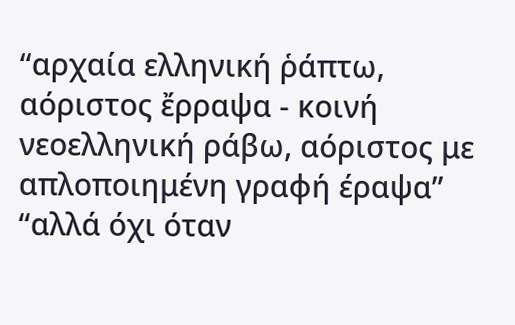“αρχαία ελληνική ῥάπτω, αόριστος ἔρραψα - κοινή νεοελληνική ράβω, αόριστος με απλοποιημένη γραφή έραψα”
“αλλά όχι όταν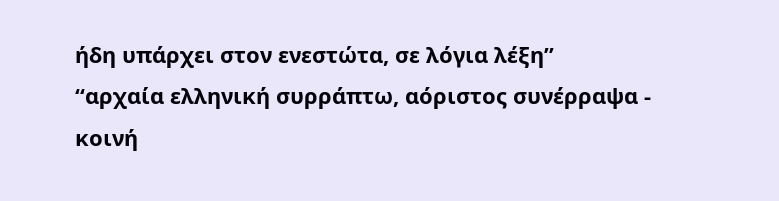ήδη υπάρχει στον ενεστώτα, σε λόγια λέξη”
“αρχαία ελληνική συρράπτω, αόριστος συνέρραψα - κοινή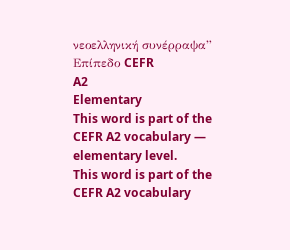νεοελληνική συνέρραψα”
Επίπεδο CEFR
A2
Elementary
This word is part of the CEFR A2 vocabulary — elementary level.
This word is part of the CEFR A2 vocabulary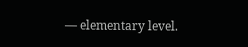— elementary level.